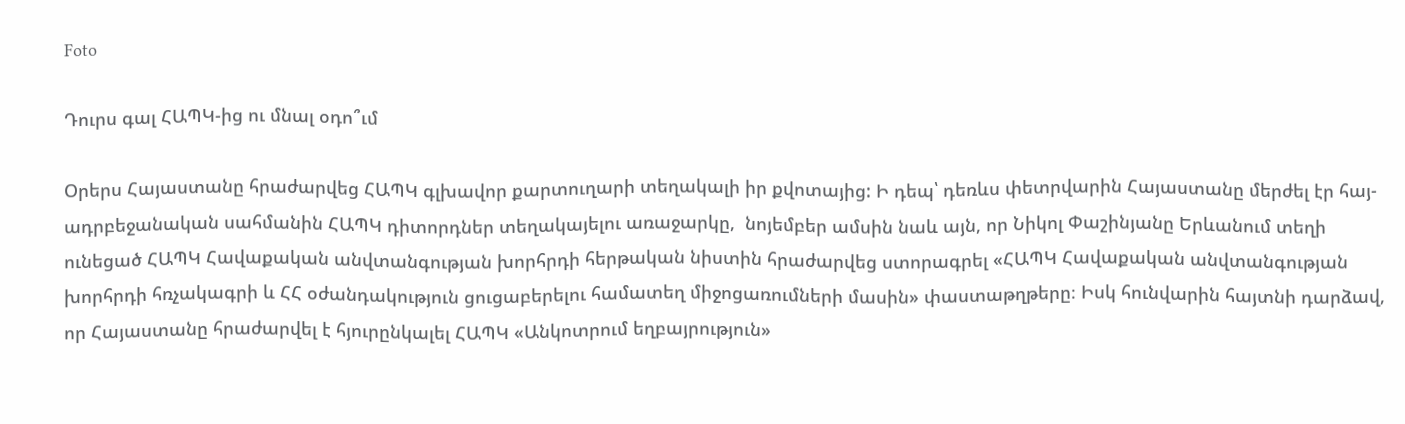Foto

Դուրս գալ ՀԱՊԿ-ից ու մնալ օդո՞ւմ

Օրերս Հայաստանը հրաժարվեց ՀԱՊԿ գլխավոր քարտուղարի տեղակալի իր քվոտայից: Ի դեպ՝ դեռևս փետրվարին Հայաստանը մերժել էր հայ-ադրբեջանական սահմանին ՀԱՊԿ դիտորդներ տեղակայելու առաջարկը,  նոյեմբեր ամսին նաև այն, որ Նիկոլ Փաշինյանը Երևանում տեղի ունեցած ՀԱՊԿ Հավաքական անվտանգության խորհրդի հերթական նիստին հրաժարվեց ստորագրել «ՀԱՊԿ Հավաքական անվտանգության խորհրդի հռչակագրի և ՀՀ օժանդակություն ցուցաբերելու համատեղ միջոցառումների մասին» փաստաթղթերը։ Իսկ հունվարին հայտնի դարձավ, որ Հայաստանը հրաժարվել է հյուրընկալել ՀԱՊԿ «Անկոտրում եղբայրություն»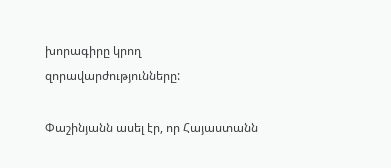խորագիրը կրող զորավարժությունները:

Փաշինյանն ասել էր, որ Հայաստանն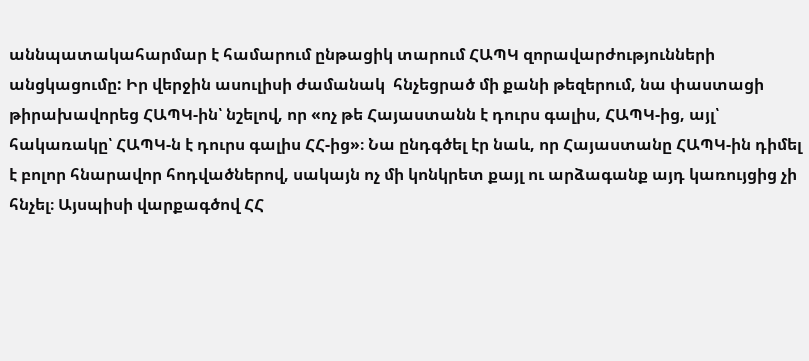աննպատակահարմար է համարում ընթացիկ տարում ՀԱՊԿ զորավարժությունների անցկացումը: Իր վերջին ասուլիսի ժամանակ  հնչեցրած մի քանի թեզերում, նա փաստացի թիրախավորեց ՀԱՊԿ-ին՝ նշելով, որ «ոչ թե Հայաստանն է դուրս գալիս, ՀԱՊԿ-ից, այլ՝ հակառակը՝ ՀԱՊԿ-ն է դուրս գալիս ՀՀ-ից»։ Նա ընդգծել էր նաև, որ Հայաստանը ՀԱՊԿ-ին դիմել է բոլոր հնարավոր հոդվածներով, սակայն ոչ մի կոնկրետ քայլ ու արձագանք այդ կառույցից չի հնչել։ Այսպիսի վարքագծով ՀՀ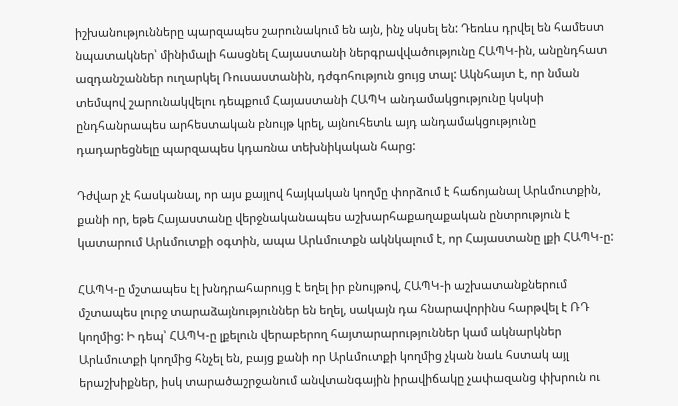իշխանությունները պարզապես շարունակում են այն, ինչ սկսել են: Դեռևս դրվել են համեստ նպատակներ՝ մինիմալի հասցնել Հայաստանի ներգրավվածությունը ՀԱՊԿ-ին, անընդհատ ազդանշաններ ուղարկել Ռուսաստանին, դժգոհություն ցույց տալ: Ակնհայտ է, որ նման տեմպով շարունակվելու դեպքում Հայաստանի ՀԱՊԿ անդամակցությունը կսկսի ընդհանրապես արհեստական բնույթ կրել, այնուհետև այդ անդամակցությունը դադարեցնելը պարզապես կդառնա տեխնիկական հարց:

Դժվար չէ հասկանալ, որ այս քայլով հայկական կողմը փորձում է հաճոյանալ Արևմուտքին, քանի որ, եթե Հայաստանը վերջնականապես աշխարհաքաղաքական ընտրություն է կատարում Արևմուտքի օգտին, ապա Արևմուտքն ակնկալում է, որ Հայաստանը լքի ՀԱՊԿ-ը:

ՀԱՊԿ-ը մշտապես էլ խնդրահարույց է եղել իր բնույթով, ՀԱՊԿ-ի աշխատանքներում մշտապես լուրջ տարաձայնություններ են եղել, սակայն դա հնարավորինս հարթվել է ՌԴ կողմից: Ի դեպ՝ ՀԱՊԿ-ը լքելուն վերաբերող հայտարարություններ կամ ակնարկներ Արևմուտքի կողմից հնչել են, բայց քանի որ Արևմուտքի կողմից չկան նաև հստակ այլ երաշխիքներ, իսկ տարածաշրջանում անվտանգային իրավիճակը չափազանց փխրուն ու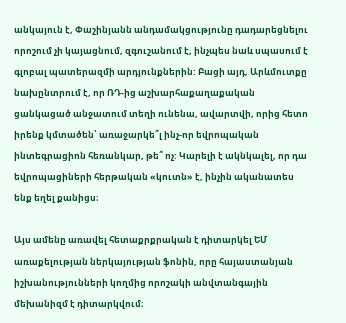անկայուն է, Փաշինյանն անդամակցությունը դադարեցնելու որոշում չի կայացնում, զգուշանում է, ինչպես նաև սպասում է գլոբալ պատերազմի արդյունքներին: Բացի այդ, Արևմուտքը նախընտրում է, որ ՌԴ-ից աշխարհաքաղաքական ցանկացած անջատում տեղի ունենա, ավարտվի, որից հետո իրենք կմտածեն՝ առաջարկե՞լ ինչ-որ եվրոպական ինտեգրացիոն հեռանկար, թե՞ ոչ: Կարելի է ակնկալել, որ դա եվրոպացիների հերթական «կուտն» է, ինչին ականատես ենք եղել քանիցս։

Այս ամենը առավել հետաքրքրական է դիտարկել ԵՄ առաքելության ներկայության ֆոնին, որը հայաստանյան իշխանությունների կողմից որոշակի անվտանգային մեխանիզմ է դիտարկվում։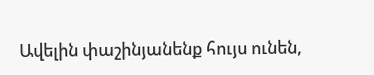Ավելին փաշինյանենք հույս ունեն,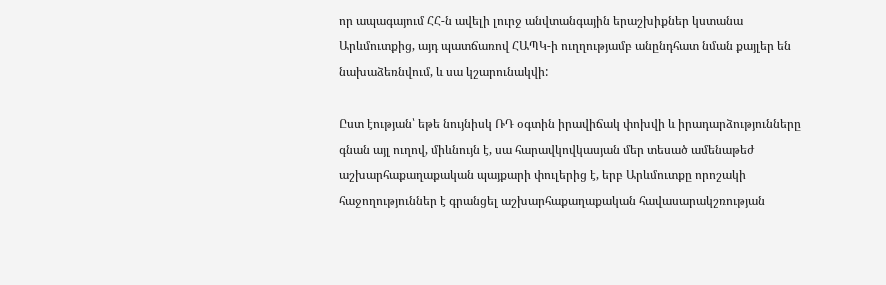որ ապագայում ՀՀ-ն ավելի լուրջ անվտանգային երաշխիքներ կստանա Արևմուտքից, այդ պատճառով ՀԱՊԿ-ի ուղղությամբ անընդհատ նման քայլեր են նախաձեռնվում, և սա կշարունակվի:

Ըստ էության՝ եթե նույնիսկ ՌԴ օգտին իրավիճակ փոխվի և իրադարձությունները գնան այլ ուղով, միևնույն է, սա հարավկովկասյան մեր տեսած ամենաթեժ աշխարհաքաղաքական պայքարի փուլերից է, երբ Արևմուտքը որոշակի հաջողություններ է գրանցել աշխարհաքաղաքական հավասարակշռության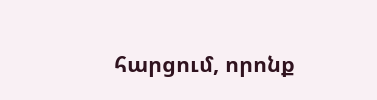հարցում, որոնք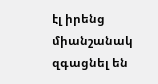էլ իրենց միանշանակ զգացնել են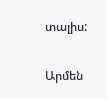տալիս:

Արմեն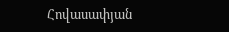Հովասափյան